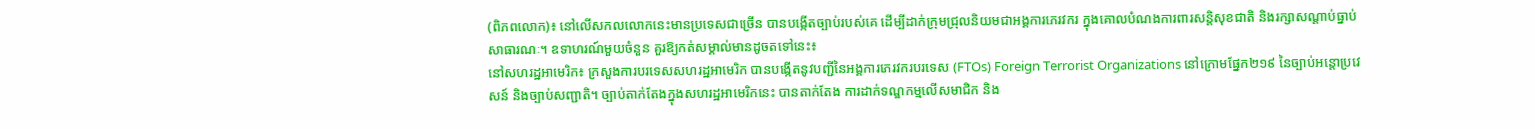(ពិភពលោក)៖ នៅលើសកលលោកនេះមានប្រទេសជាច្រើន បានបង្កើតច្បាប់របស់គេ ដើម្បីដាក់ក្រុមជ្រុលនិយមជាអង្គការភេរវករ ក្នុងគោលបំណងការពារសន្តិសុខជាតិ និងរក្សាសណ្តាប់ធ្នាប់សាធារណៈ។ ឧទាហរណ៍មួយចំនួន គួរឱ្យកត់សម្គាល់មានដូចតទៅនេះ៖
នៅសហរដ្ឋអាមេរិក៖ ក្រសួងការបរទេសសហរដ្ឋអាមេរិក បានបង្កើតនូវបញ្ជីនៃអង្គការភេរវករបរទេស (FTOs) Foreign Terrorist Organizations នៅក្រោមផ្នែក២១៩ នៃច្បាប់អន្តោប្រវេសន៍ និងច្បាប់សញ្ជាតិ។ ច្បាប់តាក់តែងក្នុងសហរដ្ឋអាមេរិកនេះ បានតាក់តែង ការដាក់ទណ្ឌកម្មលើសមាជិក និង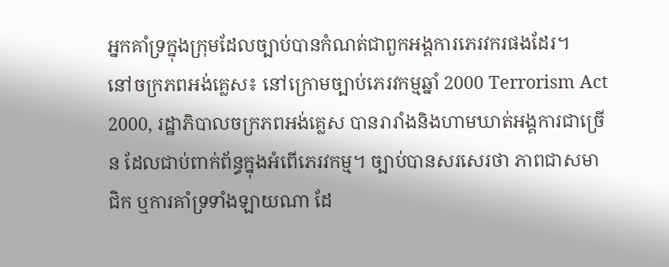អ្នកគាំទ្រក្នុងក្រុមដែលច្បាប់បានកំណត់ជាពួកអង្គការភេរវករផងដែរ។
នៅចក្រភពអង់គ្លេស៖ នៅក្រោមច្បាប់ភេរវកម្មឆ្នាំ 2000 Terrorism Act 2000, រដ្ឋាភិបាលចក្រភពអង់គ្លេស បានរារាំងនិងហាមឃាត់អង្គការជាច្រើន ដែលជាប់ពាក់ព័ន្ធក្នុងអំពើភេរវកម្ម។ ច្បាប់បានសរសេរថា ភាពជាសមាជិក ឬការគាំទ្រទាំងឡាយណា ដែ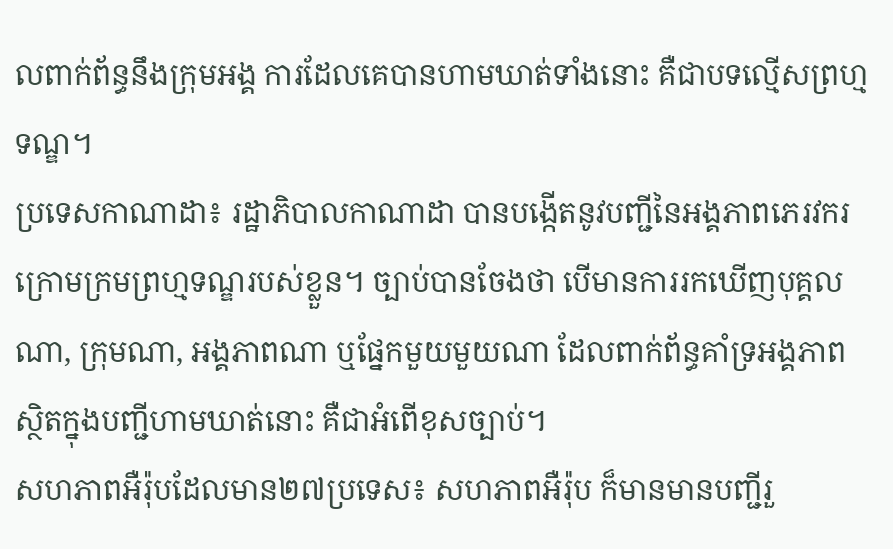លពាក់ព័ន្ធនឹងក្រុមអង្គ ការដែលគេបានហាមឃាត់ទាំងនោះ គឺជាបទល្មើសព្រហ្មទណ្ឌ។
ប្រទេសកាណាដា៖ រដ្ឋាភិបាលកាណាដា បានបង្កើតនូវបញ្ជីនៃអង្គភាពភេរវករ ក្រោមក្រមព្រហ្មទណ្ឌរបស់ខ្លួន។ ច្បាប់បានចែងថា បើមានការរកឃើញបុគ្គលណា, ក្រុមណា, អង្គភាពណា ឬផ្នែកមួយមួយណា ដែលពាក់ព័ន្ធគាំទ្រអង្គភាព ស្ថិតក្នុងបញ្ជីហាមឃាត់នោះ គឺជាអំពើខុសច្បាប់។
សហភាពអឺរ៉ុបដែលមាន២៧ប្រទេស៖ សហភាពអឺរ៉ុប ក៏មានមានបញ្ជីរួ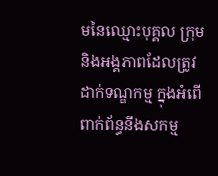មនៃឈ្មោះបុគ្គល ក្រុម និងអង្គភាពដែលត្រូវដាក់ទណ្ឌកម្ម ក្នុងអំពើពាក់ព័ន្ធនឹងសកម្ម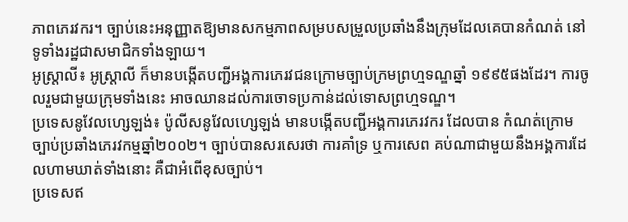ភាពភេរវករ។ ច្បាប់នេះអនុញ្ញាតឱ្យមានសកម្មភាពសម្របសម្រួលប្រឆាំងនឹងក្រុមដែលគេបានកំណត់ នៅទូទាំងរដ្ឋជាសមាជិកទាំងឡាយ។
អូស្ត្រាលី៖ អូស្ត្រាលី ក៏មានបង្កើតបញ្ជីអង្គការភេរវជនក្រោមច្បាប់ក្រមព្រហ្មទណ្ឌឆ្នាំ ១៩៩៥ផងដែរ។ ការចូលរួមជាមួយក្រុមទាំងនេះ អាចឈានដល់ការចោទប្រកាន់ដល់ទោសព្រហ្មទណ្ឌ។
ប្រទេសនូវែលហ្សេឡង់៖ ប៉ូលីសនូវែលហ្សេឡង់ មានបង្កើតបញ្ជីអង្គការភេរវករ ដែលបាន កំណត់ក្រោមច្បាប់ប្រឆាំងភេរវកម្មឆ្នាំ២០០២។ ច្បាប់បានសរសេរថា ការគាំទ្រ ឬការសេព គប់ណាជាមួយនឹងអង្គការដែលហាមឃាត់ទាំងនោះ គឺជាអំពើខុសច្បាប់។
ប្រទេសឥ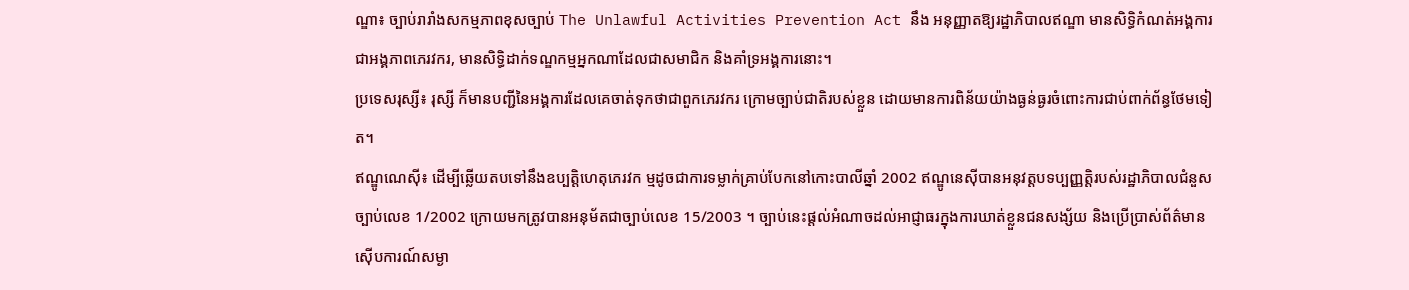ណ្ឌា៖ ច្បាប់រារាំងសកម្មភាពខុសច្បាប់ The Unlawful Activities Prevention Act នឹង អនុញ្ញាតឱ្យរដ្ឋាភិបាលឥណ្ឌា មានសិទ្ធិកំណត់អង្គការ ជាអង្គភាពភេរវករ, មានសិទ្ធិដាក់ទណ្ឌកម្មអ្នកណាដែលជាសមាជិក និងគាំទ្រអង្គការនោះ។
ប្រទេសរុស្សី៖ រុស្សី ក៏មានបញ្ជីនៃអង្គការដែលគេចាត់ទុកថាជាពួកភេរវករ ក្រោមច្បាប់ជាតិរបស់ខ្លួន ដោយមានការពិន័យយ៉ាងធ្ងន់ធ្ងរចំពោះការជាប់ពាក់ព័ន្ធថែមទៀត។
ឥណ្ឌូណេស៊ី៖ ដើម្បីឆ្លើយតបទៅនឹងឧប្បត្តិហេតុភេរវក ម្មដូចជាការទម្លាក់គ្រាប់បែកនៅកោះបាលីឆ្នាំ 2002 ឥណ្ឌូនេស៊ីបានអនុវត្តបទប្បញ្ញត្តិរបស់រដ្ឋាភិបាលជំនួសច្បាប់លេខ 1/2002 ក្រោយមកត្រូវបានអនុម័តជាច្បាប់លេខ 15/2003 ។ ច្បាប់នេះផ្តល់អំណាចដល់អាជ្ញាធរក្នុងការឃាត់ខ្លួនជនសង្ស័យ និងប្រើប្រាស់ព័ត៌មានស៊ើបការណ៍សម្ងា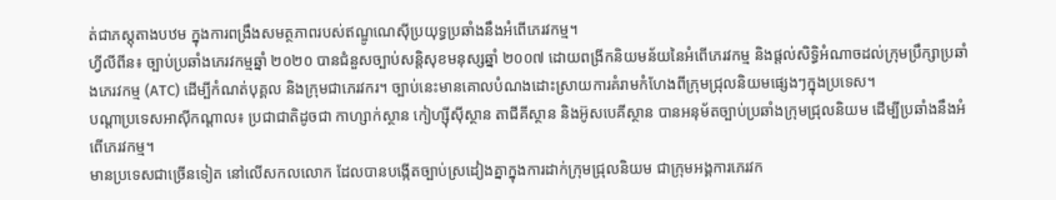ត់ជាភស្តុតាងបឋម ក្នុងការពង្រឹងសមត្ថភាពរបស់ឥណ្ឌូណេស៊ីប្រយុទ្ធប្រឆាំងនឹងអំពើភេរវកម្ម។
ហ្វីលីពីន៖ ច្បាប់ប្រឆាំងភេរវកម្មឆ្នាំ ២០២០ បានជំនួសច្បាប់សន្តិសុខមនុស្សឆ្នាំ ២០០៧ ដោយពង្រីកនិយមន័យនៃអំពើភេរវកម្ម និងផ្តល់សិទ្ធិអំណាចដល់ក្រុមប្រឹក្សាប្រឆាំងភេរវកម្ម (ATC) ដើម្បីកំណត់បុគ្គល និងក្រុមជាភេរវករ។ ច្បាប់នេះមានគោលបំណងដោះស្រាយការគំរាមកំហែងពីក្រុមជ្រុលនិយមផ្សេងៗក្នុងប្រទេស។
បណ្តាប្រទេសអាស៊ីកណ្តាល៖ ប្រជាជាតិដូចជា កាហ្សាក់ស្ថាន កៀហ្ស៊ីស៊ីស្ថាន តាជីគីស្ថាន និងអ៊ូសបេគីស្ថាន បានអនុម័តច្បាប់ប្រឆាំងក្រុមជ្រុលនិយម ដើម្បីប្រឆាំងនឹងអំពើភេរវកម្ម។
មានប្រទេសជាច្រើនទៀត នៅលើសកលលោក ដែលបានបង្កើតច្បាប់ស្រដៀងគ្នាក្នុងការដាក់ក្រុមជ្រុលនិយម ជាក្រុមអង្គការភេរវក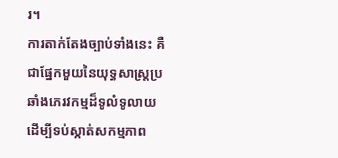រ។
ការតាក់តែងច្បាប់ទាំងនេះ គឺជាផ្នែកមួយនៃយុទ្ធសាស្ត្រប្រឆាំងភេរវកម្មដ៏ទូលំទូលាយ ដើម្បីទប់ស្កាត់សកម្មភាព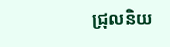ជ្រុលនិយ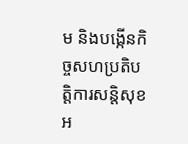ម និងបង្កើនកិច្ចសហប្រតិបត្តិការសន្តិសុខអ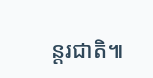ន្តរជាតិ៕